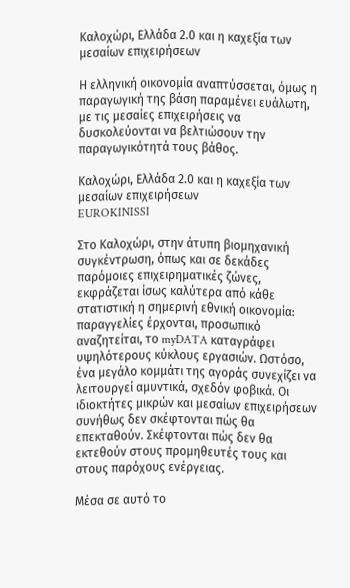Καλοχώρι, Ελλάδα 2.0 και η καχεξία των μεσαίων επιχειρήσεων

Η ελληνική οικονομία αναπτύσσεται, όμως η παραγωγική της βάση παραμένει ευάλωτη, με τις μεσαίες επιχειρήσεις να δυσκολεύονται να βελτιώσουν την παραγωγικότητά τους βάθος.

Καλοχώρι, Ελλάδα 2.0 και η καχεξία των μεσαίων επιχειρήσεων
EUROKINISSI

Στο Καλοχώρι, στην άτυπη βιομηχανική συγκέντρωση, όπως και σε δεκάδες παρόμοιες επιχειρηματικές ζώνες, εκφράζεται ίσως καλύτερα από κάθε στατιστική η σημερινή εθνική οικονομία: παραγγελίες έρχονται, προσωπικό αναζητείται, το myDATA καταγράφει υψηλότερους κύκλους εργασιών. Ωστόσο, ένα μεγάλο κομμάτι της αγοράς συνεχίζει να λειτουργεί αμυντικά, σχεδόν φοβικά. Οι ιδιοκτήτες μικρών και μεσαίων επιχειρήσεων συνήθως δεν σκέφτονται πώς θα επεκταθούν. Σκέφτονται πώς δεν θα εκτεθούν στους προμηθευτές τους και στους παρόχους ενέργειας.

Μέσα σε αυτό το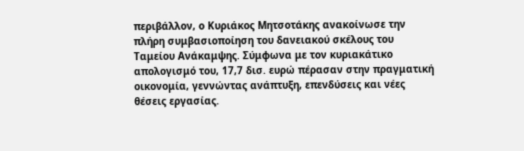περιβάλλον, ο Κυριάκος Μητσοτάκης ανακοίνωσε την πλήρη συμβασιοποίηση του δανειακού σκέλους του Ταμείου Ανάκαμψης. Σύμφωνα με τον κυριακάτικο απολογισμό του, 17,7 δισ. ευρώ πέρασαν στην πραγματική οικονομία, γεννώντας ανάπτυξη, επενδύσεις και νέες θέσεις εργασίας.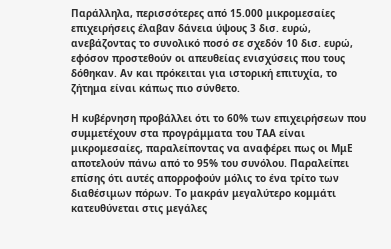Παράλληλα, περισσότερες από 15.000 μικρομεσαίες επιχειρήσεις έλαβαν δάνεια ύψους 3 δισ. ευρώ, ανεβάζοντας το συνολικό ποσό σε σχεδόν 10 δισ. ευρώ, εφόσον προστεθούν οι απευθείας ενισχύσεις που τους δόθηκαν. Αν και πρόκειται για ιστορική επιτυχία, το ζήτημα είναι κάπως πιο σύνθετο.

Η κυβέρνηση προβάλλει ότι το 60% των επιχειρήσεων που συμμετέχουν στα προγράμματα του ΤΑΑ είναι μικρομεσαίες, παραλείποντας να αναφέρει πως οι ΜμΕ αποτελούν πάνω από το 95% του συνόλου. Παραλείπει επίσης ότι αυτές απορροφούν μόλις το ένα τρίτο των διαθέσιμων πόρων. Το μακράν μεγαλύτερο κομμάτι κατευθύνεται στις μεγάλες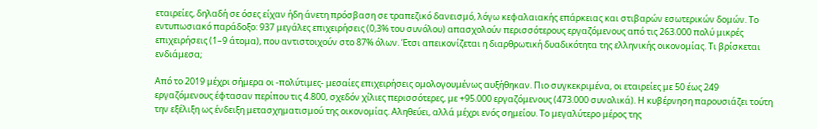εταιρείες, δηλαδή σε όσες είχαν ήδη άνετη πρόσβαση σε τραπεζικό δανεισμό, λόγω κεφαλαιακής επάρκειας και στιβαρών εσωτερικών δομών. Το εντυπωσιακό παράδοξο: 937 μεγάλες επιχειρήσεις (0,3% του συνόλου) απασχολούν περισσότερους εργαζόμενους από τις 263.000 πολύ μικρές επιχειρήσεις (1–9 άτομα), που αντιστοιχούν στο 87% όλων. Έτσι απεικονίζεται η διαρθρωτική δυαδικότητα της ελληνικής οικονομίας. Τι βρίσκεται ενδιάμεσα;

Από το 2019 μέχρι σήμερα οι -πολύτιμες- μεσαίες επιχειρήσεις ομολογουμένως αυξήθηκαν. Πιο συγκεκριμένα, οι εταιρείες με 50 έως 249 εργαζόμενους έφτασαν περίπου τις 4.800, σχεδόν χίλιες περισσότερες, με +95.000 εργαζόμενους (473.000 συνολικά). Η κυβέρνηση παρουσιάζει τούτη την εξέλιξη ως ένδειξη μετασχηματισμού της οικονομίας. Αληθεύει, αλλά μέχρι ενός σημείου. Το μεγαλύτερο μέρος της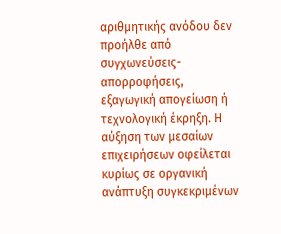αριθμητικής ανόδου δεν προήλθε από συγχωνεύσεις-απορροφήσεις, εξαγωγική απογείωση ή τεχνολογική έκρηξη. Η αύξηση των μεσαίων επιχειρήσεων οφείλεται κυρίως σε οργανική ανάπτυξη συγκεκριμένων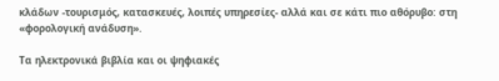κλάδων -τουρισμός, κατασκευές, λοιπές υπηρεσίες- αλλά και σε κάτι πιο αθόρυβο: στη «φορολογική ανάδυση».

Τα ηλεκτρονικά βιβλία και οι ψηφιακές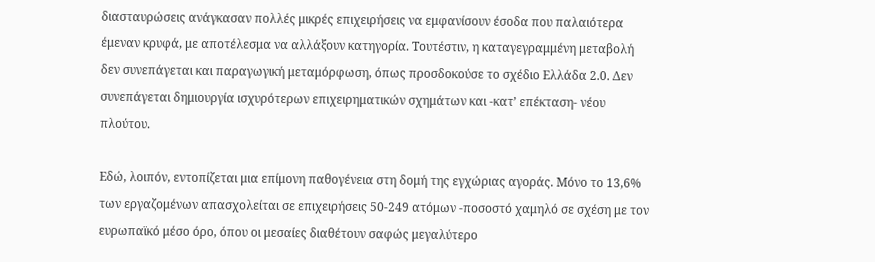διασταυρώσεις ανάγκασαν πολλές μικρές επιχειρήσεις να εμφανίσουν έσοδα που παλαιότερα έμεναν κρυφά, με αποτέλεσμα να αλλάξουν κατηγορία. Τουτέστιν, η καταγεγραμμένη μεταβολή δεν συνεπάγεται και παραγωγική μεταμόρφωση, όπως προσδοκούσε το σχέδιο Ελλάδα 2.0. Δεν συνεπάγεται δημιουργία ισχυρότερων επιχειρηματικών σχημάτων και -κατ’ επέκταση- νέου πλούτου.

Εδώ, λοιπόν, εντοπίζεται μια επίμονη παθογένεια στη δομή της εγχώριας αγοράς. Μόνο το 13,6% των εργαζομένων απασχολείται σε επιχειρήσεις 50-249 ατόμων -ποσοστό χαμηλό σε σχέση με τον ευρωπαϊκό μέσο όρο, όπου οι μεσαίες διαθέτουν σαφώς μεγαλύτερο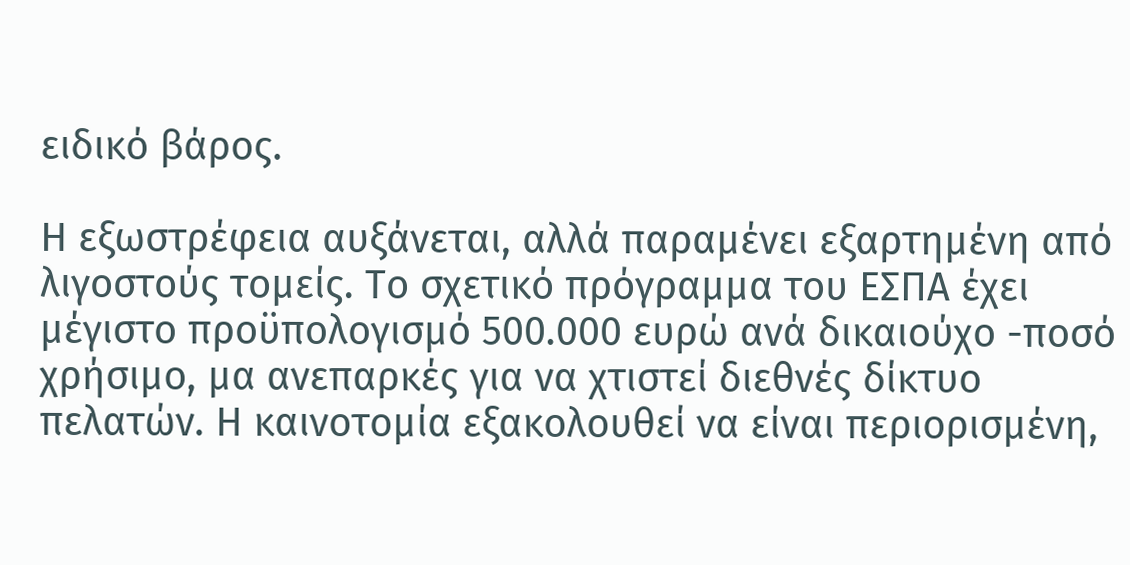ειδικό βάρος.

Η εξωστρέφεια αυξάνεται, αλλά παραμένει εξαρτημένη από λιγοστούς τομείς. Το σχετικό πρόγραμμα του ΕΣΠΑ έχει μέγιστο προϋπολογισμό 500.000 ευρώ ανά δικαιούχο -ποσό χρήσιμο, μα ανεπαρκές για να χτιστεί διεθνές δίκτυο πελατών. Η καινοτομία εξακολουθεί να είναι περιορισμένη,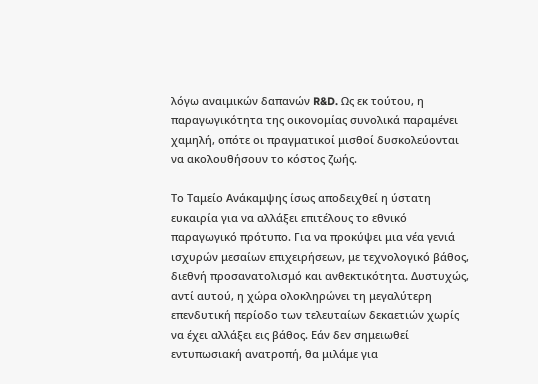λόγω αναιμικών δαπανών R&D. Ως εκ τούτου, η παραγωγικότητα της οικονομίας συνολικά παραμένει χαμηλή, οπότε οι πραγματικοί μισθοί δυσκολεύονται να ακολουθήσουν το κόστος ζωής.

Το Ταμείο Ανάκαμψης ίσως αποδειχθεί η ύστατη ευκαιρία για να αλλάξει επιτέλους το εθνικό παραγωγικό πρότυπο. Για να προκύψει μια νέα γενιά ισχυρών μεσαίων επιχειρήσεων, με τεχνολογικό βάθος, διεθνή προσανατολισμό και ανθεκτικότητα. Δυστυχώς, αντί αυτού, η χώρα ολοκληρώνει τη μεγαλύτερη επενδυτική περίοδο των τελευταίων δεκαετιών χωρίς να έχει αλλάξει εις βάθος. Εάν δεν σημειωθεί εντυπωσιακή ανατροπή, θα μιλάμε για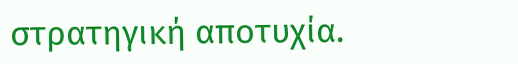στρατηγική αποτυχία.